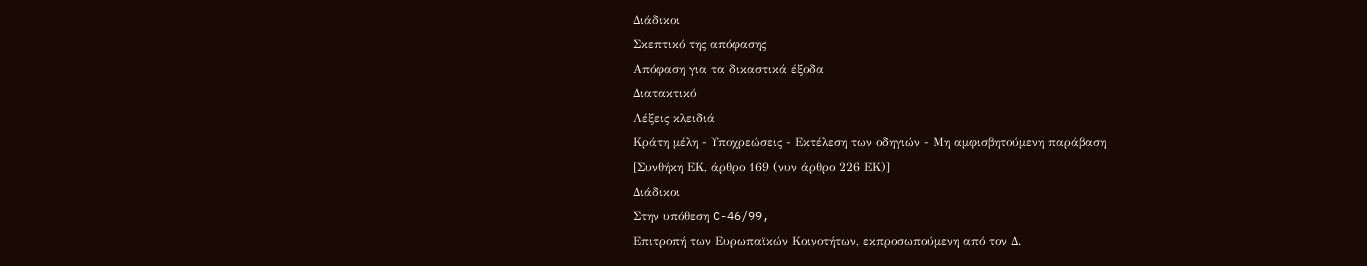Διάδικοι
Σκεπτικό της απόφασης
Απόφαση για τα δικαστικά έξοδα
Διατακτικό
Λέξεις κλειδιά
Κράτη μέλη - Υποχρεώσεις - Εκτέλεση των οδηγιών - Μη αμφισβητούμενη παράβαση
[Συνθήκη ΕΚ, άρθρο 169 (νυν άρθρο 226 ΕΚ)]
Διάδικοι
Στην υπόθεση C-46/99,
Επιτροπή των Ευρωπαϊκών Κοινοτήτων, εκπροσωπούμενη από τον Δ.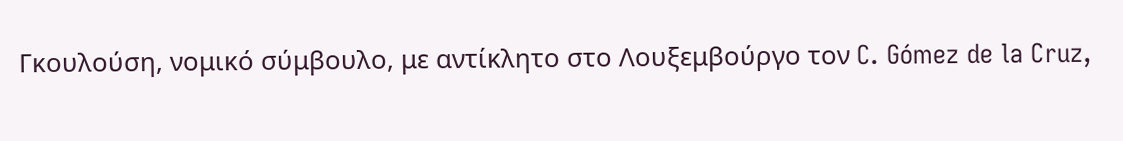Γκουλούση, νομικό σύμβουλο, με αντίκλητο στο Λουξεμβούργο τον C. Gómez de la Cruz,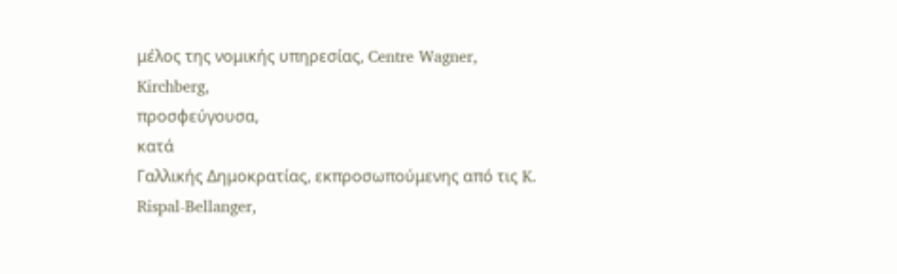μέλος της νομικής υπηρεσίας, Centre Wagner, Kirchberg,
προσφεύγουσα,
κατά
Γαλλικής Δημοκρατίας, εκπροσωπούμενης από τις K. Rispal-Bellanger,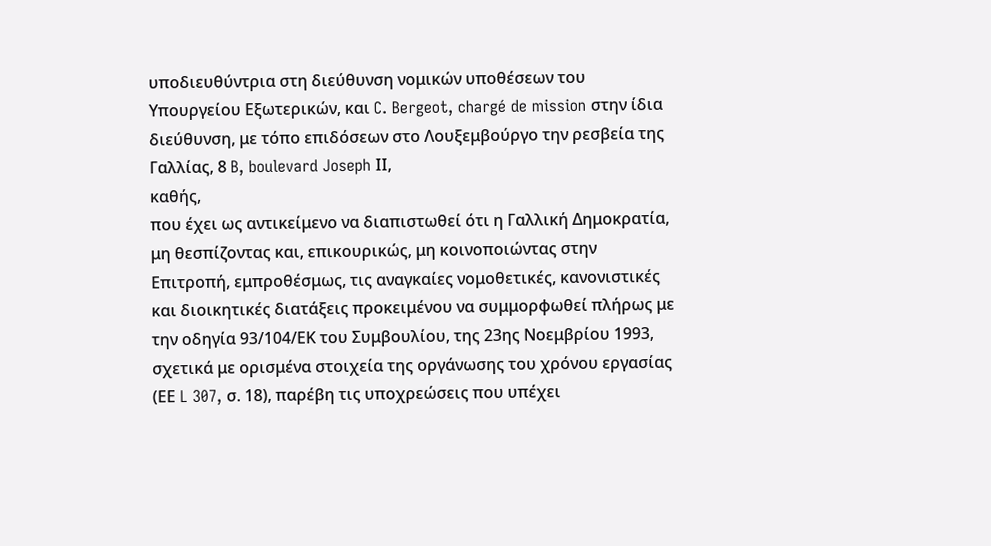υποδιευθύντρια στη διεύθυνση νομικών υποθέσεων του Υπουργείου Εξωτερικών, και C. Bergeot, chargé de mission στην ίδια διεύθυνση, με τόπο επιδόσεων στο Λουξεμβούργο την ρεσβεία της Γαλλίας, 8 B, boulevard Joseph ΙΙ,
καθής,
που έχει ως αντικείμενο να διαπιστωθεί ότι η Γαλλική Δημοκρατία, μη θεσπίζοντας και, επικουρικώς, μη κοινοποιώντας στην Επιτροπή, εμπροθέσμως, τις αναγκαίες νομοθετικές, κανονιστικές και διοικητικές διατάξεις προκειμένου να συμμορφωθεί πλήρως με την οδηγία 93/104/ΕΚ του Συμβουλίου, της 23ης Νοεμβρίου 1993, σχετικά με ορισμένα στοιχεία της οργάνωσης του χρόνου εργασίας (ΕΕ L 307, σ. 18), παρέβη τις υποχρεώσεις που υπέχει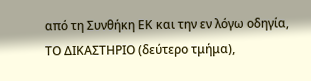από τη Συνθήκη ΕΚ και την εν λόγω οδηγία,
ΤΟ ΔΙΚΑΣΤΗΡΙΟ (δεύτερο τμήμα),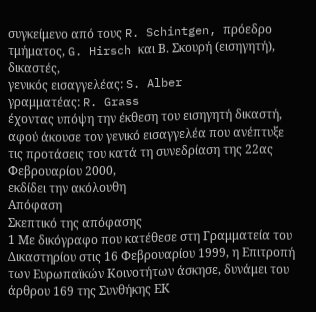συγκείμενο από τους R. Schintgen, πρόεδρο τμήματος, G. Hirsch και Β. Σκουρή (εισηγητή), δικαστές,
γενικός εισαγγελέας: S. Alber
γραμματέας: R. Grass
έχοντας υπόψη την έκθεση του εισηγητή δικαστή,
αφού άκουσε τον γενικό εισαγγελέα που ανέπτυξε τις προτάσεις του κατά τη συνεδρίαση της 22ας Φεβρουαρίου 2000,
εκδίδει την ακόλουθη
Απόφαση
Σκεπτικό της απόφασης
1 Με δικόγραφο που κατέθεσε στη Γραμματεία του Δικαστηρίου στις 16 Φεβρουαρίου 1999, η Επιτροπή των Ευρωπαϊκών Κοινοτήτων άσκησε, δυνάμει του άρθρου 169 της Συνθήκης ΕΚ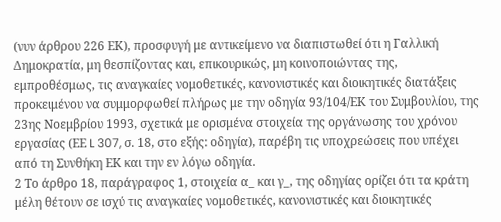(νυν άρθρου 226 ΕΚ), προσφυγή με αντικείμενο να διαπιστωθεί ότι η Γαλλική Δημοκρατία, μη θεσπίζοντας και, επικουρικώς, μη κοινοποιώντας της, εμπροθέσμως, τις αναγκαίες νομοθετικές, κανονιστικές και διοικητικές διατάξεις προκειμένου να συμμορφωθεί πλήρως με την οδηγία 93/104/ΕΚ του Συμβουλίου, της 23ης Νοεμβρίου 1993, σχετικά με ορισμένα στοιχεία της οργάνωσης του χρόνου εργασίας (ΕΕ L 307, σ. 18, στο εξής: οδηγία), παρέβη τις υποχρεώσεις που υπέχει από τη Συνθήκη ΕΚ και την εν λόγω οδηγία.
2 Το άρθρο 18, παράγραφος 1, στοιχεία α_ και γ_, της οδηγίας ορίζει ότι τα κράτη μέλη θέτουν σε ισχύ τις αναγκαίες νομοθετικές, κανονιστικές και διοικητικές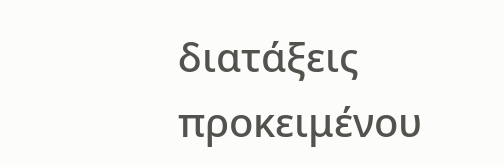διατάξεις προκειμένου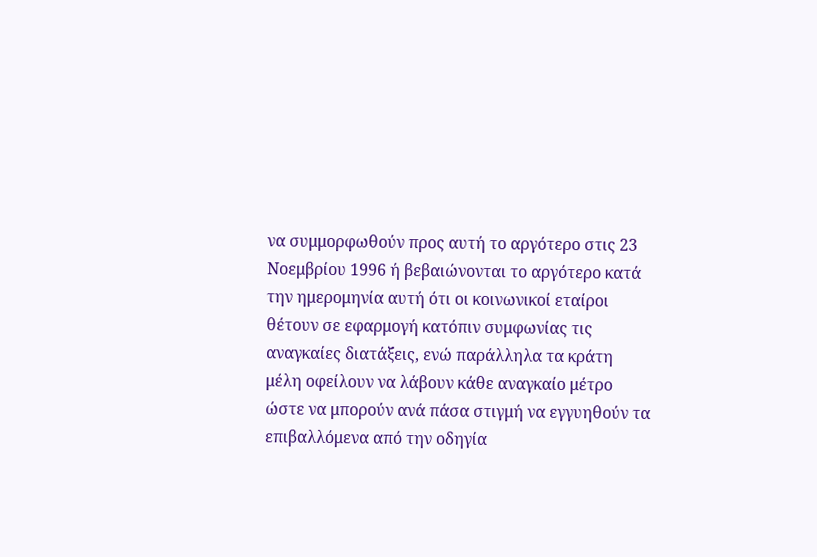να συμμορφωθούν προς αυτή το αργότερο στις 23 Νοεμβρίου 1996 ή βεβαιώνονται το αργότερο κατά την ημερομηνία αυτή ότι οι κοινωνικοί εταίροι θέτουν σε εφαρμογή κατόπιν συμφωνίας τις αναγκαίες διατάξεις, ενώ παράλληλα τα κράτη μέλη οφείλουν να λάβουν κάθε αναγκαίο μέτρο ώστε να μπορούν ανά πάσα στιγμή να εγγυηθούν τα επιβαλλόμενα από την οδηγία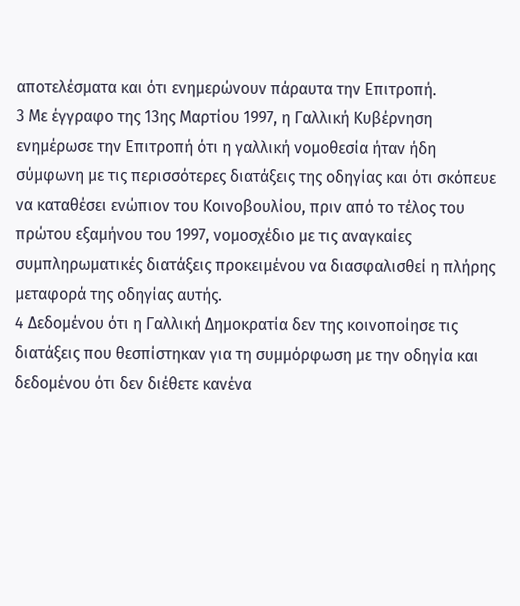αποτελέσματα και ότι ενημερώνουν πάραυτα την Επιτροπή.
3 Με έγγραφο της 13ης Μαρτίου 1997, η Γαλλική Κυβέρνηση ενημέρωσε την Επιτροπή ότι η γαλλική νομοθεσία ήταν ήδη σύμφωνη με τις περισσότερες διατάξεις της οδηγίας και ότι σκόπευε να καταθέσει ενώπιον του Κοινοβουλίου, πριν από το τέλος του πρώτου εξαμήνου του 1997, νομοσχέδιο με τις αναγκαίες συμπληρωματικές διατάξεις προκειμένου να διασφαλισθεί η πλήρης μεταφορά της οδηγίας αυτής.
4 Δεδομένου ότι η Γαλλική Δημοκρατία δεν της κοινοποίησε τις διατάξεις που θεσπίστηκαν για τη συμμόρφωση με την οδηγία και δεδομένου ότι δεν διέθετε κανένα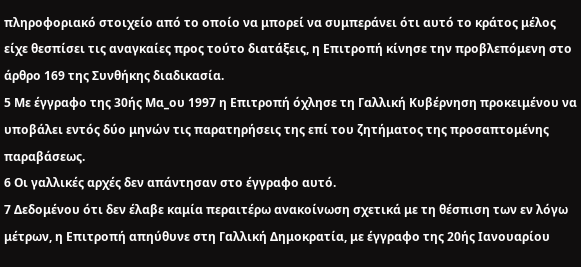πληροφοριακό στοιχείο από το οποίο να μπορεί να συμπεράνει ότι αυτό το κράτος μέλος είχε θεσπίσει τις αναγκαίες προς τούτο διατάξεις, η Επιτροπή κίνησε την προβλεπόμενη στο άρθρο 169 της Συνθήκης διαδικασία.
5 Με έγγραφο της 30ής Μα_ου 1997 η Επιτροπή όχλησε τη Γαλλική Κυβέρνηση προκειμένου να υποβάλει εντός δύο μηνών τις παρατηρήσεις της επί του ζητήματος της προσαπτομένης παραβάσεως.
6 Οι γαλλικές αρχές δεν απάντησαν στο έγγραφο αυτό.
7 Δεδομένου ότι δεν έλαβε καμία περαιτέρω ανακοίνωση σχετικά με τη θέσπιση των εν λόγω μέτρων, η Επιτροπή απηύθυνε στη Γαλλική Δημοκρατία, με έγγραφο της 20ής Ιανουαρίου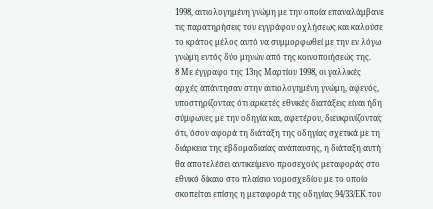1998, αιτιολογημένη γνώμη με την οποία επαναλάμβανε τις παρατηρήσεις του εγγράφου οχλήσεως και καλούσε το κράτος μέλος αυτό να συμμορφωθεί με την εν λόγω γνώμη εντός δύο μηνών από της κοινοποιήσεώς της.
8 Με έγγραφο της 13ης Μαρτίου 1998, οι γαλλικές αρχές απάντησαν στην αιτιολογημένη γνώμη, αφενός, υποστηρίζοντας ότι αρκετές εθνικές διατάξεις είναι ήδη σύμφωνες με την οδηγία και, αφετέρου, διευκρινίζοντας ότι, όσον αφορά τη διάταξη της οδηγίας σχετικά με τη διάρκεια της εβδομαδιαίας ανάπαυσης, η διάταξη αυτή θα αποτελέσει αντικείμενο προσεχούς μεταφοράς στο εθνικό δίκαιο στο πλαίσιο νομοσχεδίου με το οποίο σκοπείται επίσης η μεταφορά της οδηγίας 94/33/ΕΚ του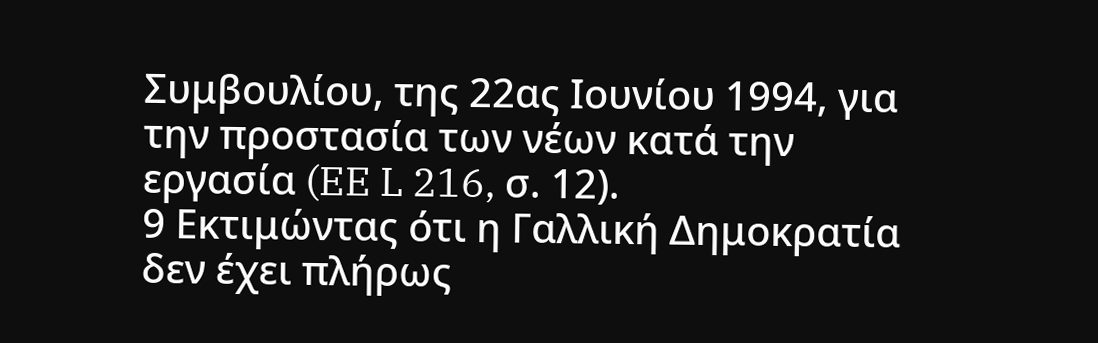Συμβουλίου, της 22ας Ιουνίου 1994, για την προστασία των νέων κατά την εργασία (EE L 216, σ. 12).
9 Εκτιμώντας ότι η Γαλλική Δημοκρατία δεν έχει πλήρως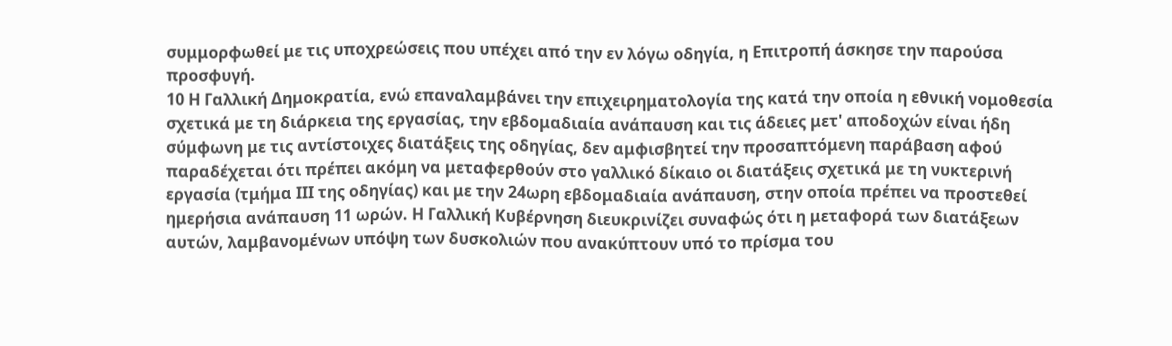συμμορφωθεί με τις υποχρεώσεις που υπέχει από την εν λόγω οδηγία, η Επιτροπή άσκησε την παρούσα προσφυγή.
10 Η Γαλλική Δημοκρατία, ενώ επαναλαμβάνει την επιχειρηματολογία της κατά την οποία η εθνική νομοθεσία σχετικά με τη διάρκεια της εργασίας, την εβδομαδιαία ανάπαυση και τις άδειες μετ' αποδοχών είναι ήδη σύμφωνη με τις αντίστοιχες διατάξεις της οδηγίας, δεν αμφισβητεί την προσαπτόμενη παράβαση αφού παραδέχεται ότι πρέπει ακόμη να μεταφερθούν στο γαλλικό δίκαιο οι διατάξεις σχετικά με τη νυκτερινή εργασία (τμήμα ΙΙΙ της οδηγίας) και με την 24ωρη εβδομαδιαία ανάπαυση, στην οποία πρέπει να προστεθεί ημερήσια ανάπαυση 11 ωρών. Η Γαλλική Κυβέρνηση διευκρινίζει συναφώς ότι η μεταφορά των διατάξεων αυτών, λαμβανομένων υπόψη των δυσκολιών που ανακύπτουν υπό το πρίσμα του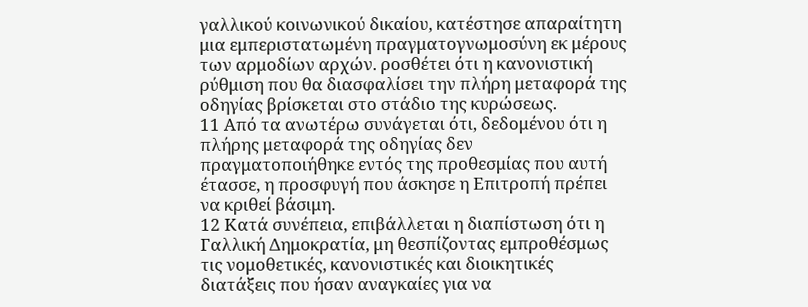γαλλικού κοινωνικού δικαίου, κατέστησε απαραίτητη μια εμπεριστατωμένη πραγματογνωμοσύνη εκ μέρους των αρμοδίων αρχών. ροσθέτει ότι η κανονιστική ρύθμιση που θα διασφαλίσει την πλήρη μεταφορά της οδηγίας βρίσκεται στο στάδιο της κυρώσεως.
11 Από τα ανωτέρω συνάγεται ότι, δεδομένου ότι η πλήρης μεταφορά της οδηγίας δεν πραγματοποιήθηκε εντός της προθεσμίας που αυτή έτασσε, η προσφυγή που άσκησε η Επιτροπή πρέπει να κριθεί βάσιμη.
12 Κατά συνέπεια, επιβάλλεται η διαπίστωση ότι η Γαλλική Δημοκρατία, μη θεσπίζοντας εμπροθέσμως τις νομοθετικές, κανονιστικές και διοικητικές διατάξεις που ήσαν αναγκαίες για να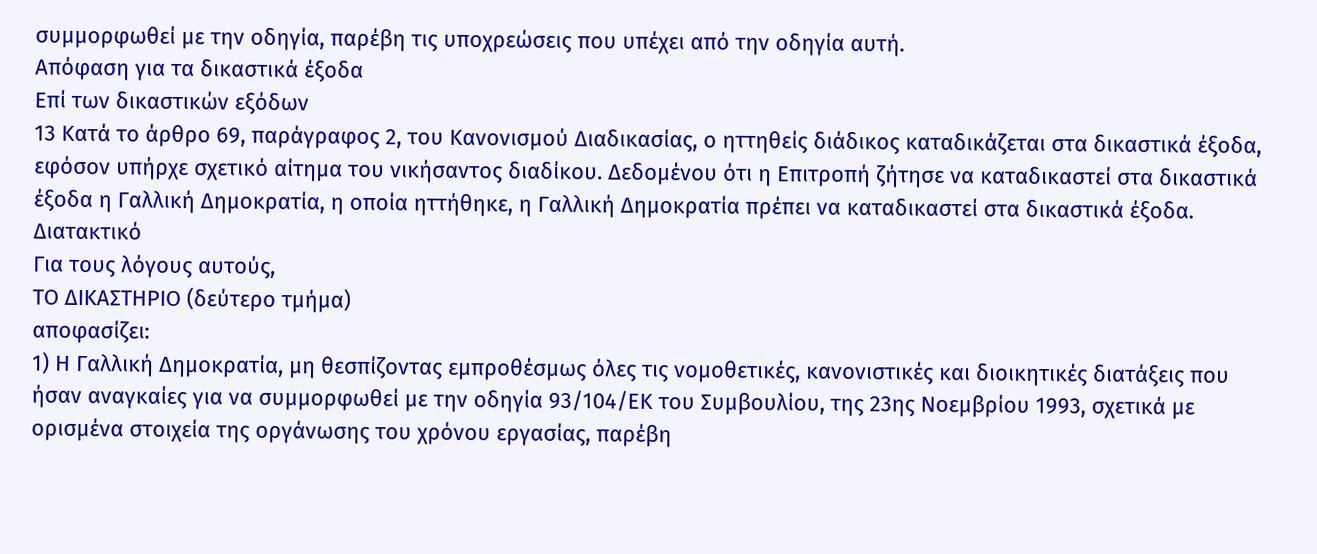συμμορφωθεί με την οδηγία, παρέβη τις υποχρεώσεις που υπέχει από την οδηγία αυτή.
Απόφαση για τα δικαστικά έξοδα
Επί των δικαστικών εξόδων
13 Κατά το άρθρο 69, παράγραφος 2, του Κανονισμού Διαδικασίας, ο ηττηθείς διάδικος καταδικάζεται στα δικαστικά έξοδα, εφόσον υπήρχε σχετικό αίτημα του νικήσαντος διαδίκου. Δεδομένου ότι η Επιτροπή ζήτησε να καταδικαστεί στα δικαστικά έξοδα η Γαλλική Δημοκρατία, η οποία ηττήθηκε, η Γαλλική Δημοκρατία πρέπει να καταδικαστεί στα δικαστικά έξοδα.
Διατακτικό
Για τους λόγους αυτούς,
ΤΟ ΔΙΚΑΣΤΗΡΙΟ (δεύτερο τμήμα)
αποφασίζει:
1) Η Γαλλική Δημοκρατία, μη θεσπίζοντας εμπροθέσμως όλες τις νομοθετικές, κανονιστικές και διοικητικές διατάξεις που ήσαν αναγκαίες για να συμμορφωθεί με την οδηγία 93/104/ΕΚ του Συμβουλίου, της 23ης Νοεμβρίου 1993, σχετικά με ορισμένα στοιχεία της οργάνωσης του χρόνου εργασίας, παρέβη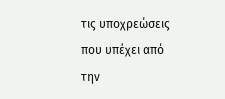τις υποχρεώσεις που υπέχει από την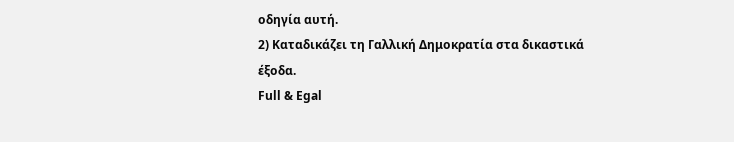οδηγία αυτή.
2) Καταδικάζει τη Γαλλική Δημοκρατία στα δικαστικά έξοδα.
Full & Egal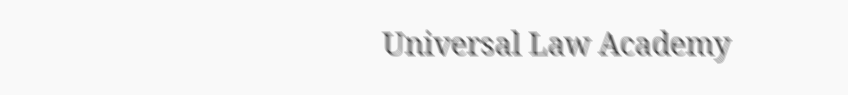Universal Law Academy